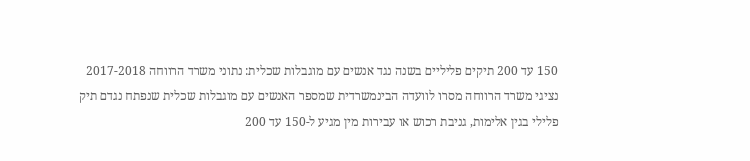150 עד 200 תיקים פליליים בשנה נגד אנשים עם מוגבלות שכלית: נתוני משרד הרווחה 2017-2018
נציגי משרד הרווחה מסרו לוועדה הבינמשרדית שמספר האנשים עם מוגבלות שכלית שנפתח נגדם תיק פלילי בגין אלימות, גניבת רכוש או עבירות מין מגיע ל-150 עד 200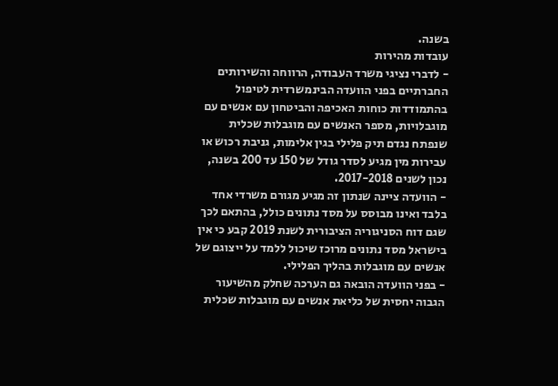בשנה.
עובדות מהירות
- לדברי נציגי משרד העבודה, הרווחה והשירותים החברתיים בפני הוועדה הבינמשרדית לטיפול בהתמודדות כוחות האכיפה והביטחון עם אנשים עם מוגבלויות, מספר האנשים עם מוגבלות שכלית שנפתח נגדם תיק פלילי בגין אלימות, גניבת רכוש או עבירות מין מגיע לסדר גודל של 150 עד 200 בשנה, נכון לשנים 2017-2018.
- הוועדה ציינה שנתון זה מגיע מגורם משרדי אחד בלבד ואינו מבוסס על מסד נתונים כולל, בהתאם לכך שגם דוח הסניגוריה הציבורית לשנת 2019 קבע כי אין בישראל מסד נתונים מרוכז שיכול ללמד על ייצוגם של אנשים עם מוגבלות בהליך הפלילי.
- בפני הוועדה הובאה גם הערכה שחלק מהשיעור הגבוה יחסית של כליאת אנשים עם מוגבלות שכלית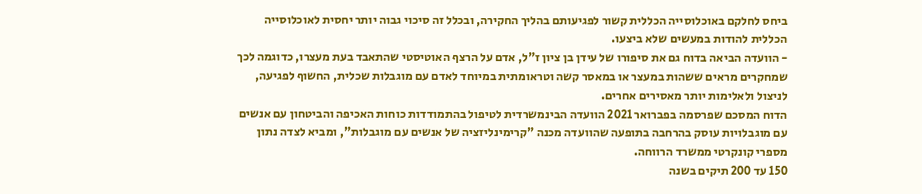ביחס לחלקם באוכלוסייה הכללית קשור לפגיעותם בהליך החקירה, ובכלל זה סיכוי גבוה יותר יחסית לאוכלוסייה הכללית להודות במעשים שלא ביצעו.
- הוועדה הביאה בדוח גם את סיפורו של עידן בן ציון ז"ל, אדם על הרצף האוטיסטי שהתאבד בעת מעצרו, כדוגמה לכך שמחקרים מראים ששהות במעצר או במאסר קשה וטראומתית במיוחד לאדם עם מוגבלות שכלית, החשוף לפגיעה, לניצול ולאלימות יותר מאסירים אחרים.
הדוח המסכם שפרסמה בפברואר 2021 הוועדה הבינמשרדית לטיפול בהתמודדות כוחות האכיפה והביטחון עם אנשים עם מוגבלויות עוסק בהרחבה בתופעה שהוועדה מכנה "קרימינליזציה של אנשים עם מוגבלות", ומביא לצדה נתון מספרי קונקרטי ממשרד הרווחה.
150 עד 200 תיקים בשנה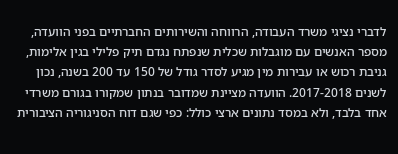לדברי נציגי משרד העבודה, הרווחה והשירותים החברתיים בפני הוועדה, מספר האנשים עם מוגבלות שכלית שנפתח נגדם תיק פלילי בגין אלימות, גניבת רכוש או עבירות מין מגיע לסדר גודל של 150 עד 200 בשנה, נכון לשנים 2017-2018. הוועדה מציינת שמדובר בנתון שמקורו בגורם משרדי אחד בלבד, ולא במסד נתונים ארצי כולל: כפי שגם דוח הסניגוריה הציבורית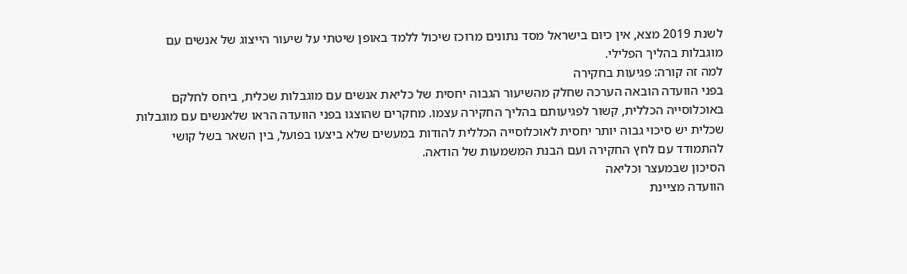לשנת 2019 מצא, אין כיום בישראל מסד נתונים מרוכז שיכול ללמד באופן שיטתי על שיעור הייצוג של אנשים עם מוגבלות בהליך הפלילי.
למה זה קורה: פגיעות בחקירה
בפני הוועדה הובאה הערכה שחלק מהשיעור הגבוה יחסית של כליאת אנשים עם מוגבלות שכלית, ביחס לחלקם באוכלוסייה הכללית, קשור לפגיעותם בהליך החקירה עצמו. מחקרים שהוצגו בפני הוועדה הראו שלאנשים עם מוגבלות שכלית יש סיכוי גבוה יותר יחסית לאוכלוסייה הכללית להודות במעשים שלא ביצעו בפועל, בין השאר בשל קושי להתמודד עם לחץ החקירה ועם הבנת המשמעות של הודאה.
הסיכון שבמעצר וכליאה
הוועדה מציינת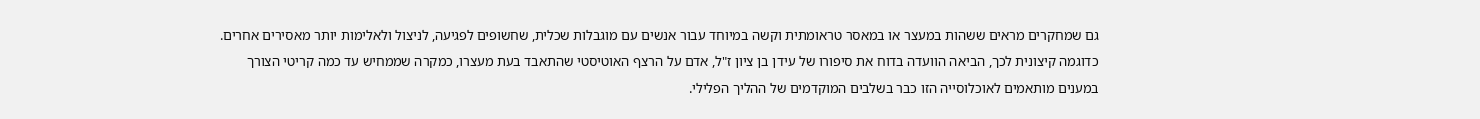גם שמחקרים מראים ששהות במעצר או במאסר טראומתית וקשה במיוחד עבור אנשים עם מוגבלות שכלית, שחשופים לפגיעה, לניצול ולאלימות יותר מאסירים אחרים. כדוגמה קיצונית לכך, הביאה הוועדה בדוח את סיפורו של עידן בן ציון ז"ל, אדם על הרצף האוטיסטי שהתאבד בעת מעצרו, כמקרה שממחיש עד כמה קריטי הצורך במענים מותאמים לאוכלוסייה הזו כבר בשלבים המוקדמים של ההליך הפלילי.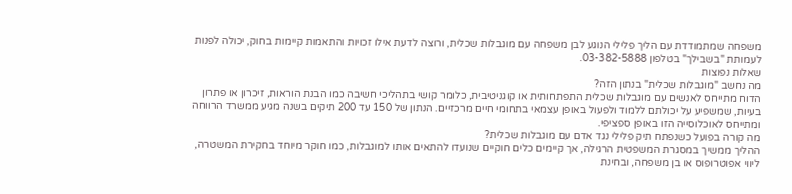משפחה שמתמודדת עם הליך פלילי הנוגע לבן משפחה עם מוגבלות שכלית, ורוצה לדעת אילו זכויות והתאמות קיימות בחוק, יכולה לפנות לעמותת "בשבילך" בטלפון 03-382-5888.
שאלות נפוצות
מה נחשב "מוגבלות שכלית" בנתון הזה?
הדוח מתייחס לאנשים עם מוגבלות שכלית התפתחותית או קוגניטיבית, כלומר קושי בתהליכי חשיבה כמו הבנת הוראות, זיכרון או פתרון בעיות, שמשפיע על יכולתם ללמוד ולפעול באופן עצמאי בתחומי חיים מרכזיים. הנתון של 150 עד 200 תיקים בשנה מגיע ממשרד הרווחה ומתייחס לאוכלוסייה הזו באופן ספציפי.
מה קורה בפועל כשנפתח תיק פלילי נגד אדם עם מוגבלות שכלית?
ההליך ממשיך במסגרת המשפטית הרגילה, אך קיימים כלים חוקיים שנועדו להתאים אותו למוגבלות, כמו חוקר מיוחד בחקירת המשטרה, ליווי אפוטרופוס או בן משפחה, ובחינת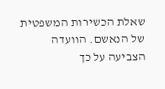שאלת הכשירות המשפטית של הנאשם. הוועדה הצביעה על כך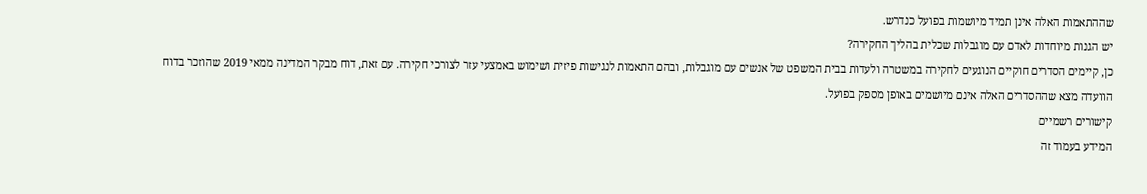שההתאמות האלה אינן תמיד מיושמות בפועל כנדרש.
יש הגנות מיוחדות לאדם עם מוגבלות שכלית בהליך החקירה?
כן, קיימים הסדרים חוקיים הנוגעים לחקירה במשטרה ולעדות בבית המשפט של אנשים עם מוגבלות, ובהם התאמות לנגישות פיזית ושימוש באמצעי עזר לצורכי חקירה. עם זאת, דוח מבקר המדינה ממאי 2019 שהוזכר בדוח הוועדה מצא שההסדרים האלה אינם מיושמים באופן מספק בפועל.
קישורים רשמיים
המידע בעמוד זה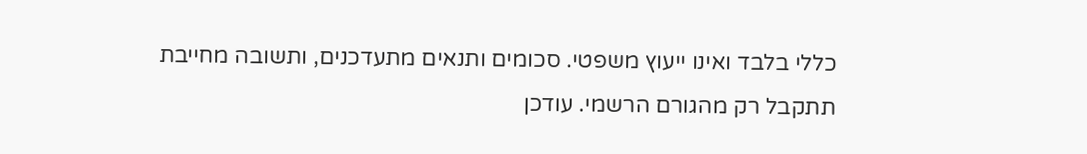כללי בלבד ואינו ייעוץ משפטי. סכומים ותנאים מתעדכנים, ותשובה מחייבת תתקבל רק מהגורם הרשמי. עודכן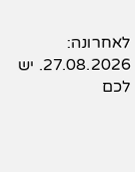לאחרונה: 27.08.2026. יש לכם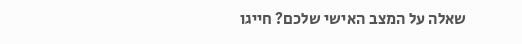שאלה על המצב האישי שלכם? חייגו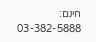חינם: 03-382-5888